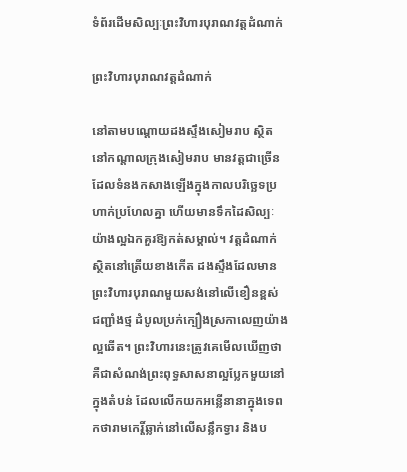ទំព័រដើមសិល្បៈព្រះវិហារបុរាណវត្តដំណាក់

ព្រះវិហារបុរាណវត្តដំណាក់

នៅតាមបណ្តោយដងស្ទឹងសៀមរាប ស្ថិតនៅកណ្តាលក្រុងសៀមរាប មានវត្តជាច្រើនដែលទំនងកសាងឡើងក្នុងកាលបរិច្ឆេទប្រហាក់ប្រហែលគ្នា ហើយមានទឹកដៃសិល្បៈយ៉ាងល្អឯកគួរឱ្យកត់សម្គាល់។ វត្តដំណាក់ស្ថិតនៅត្រើយខាងកើត ដងស្ទឹងដែលមានព្រះវិហារបុរាណមួយសង់នៅលើខឿនខ្ពស់ ជញ្ជាំងថ្ម ដំបូលប្រក់ក្បឿងស្រកាលេញយ៉ាងល្អឆើត។ ព្រះវិហារនេះត្រូវគេមើលឃើញថា គឺជាសំណង់ព្រះពុទ្ធសាសនាល្អប្លែកមួយនៅក្នុងតំបន់ ដែលលើកយកអន្លើនានាក្នុងទេពកថារាមកេរ្តិ៍ឆ្លាក់នៅលើសន្លឹកទ្វារ និងប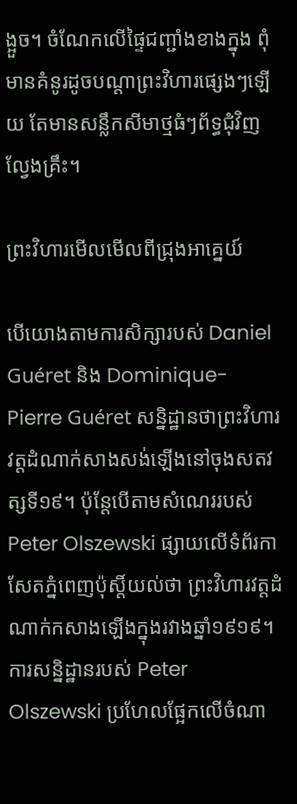ង្អួច។ ចំណែកលើផ្ទៃជញ្ជាំងខាងក្នុង ពុំមានគំនូរដូចបណ្តាព្រះវិហារផ្សេងៗឡើយ តែមានសន្លឹកសីមាថ្មធំៗព័ទ្ធជុំវិញល្វែងគ្រឹះ។

ព្រះវិហារមើលមើលពីជ្រុងអាគ្នេយ៍

បើយោងតាមការសិក្សារបស់ Daniel Guéret និង Dominique-Pierre Guéret សន្និដ្ឋានថាព្រះវិហារវត្តដំណាក់សាងសង់ឡើងនៅចុងសតវត្សទី១៩។ ប៉ុន្តែបើតាមសំណេររបស់ Peter Olszewski ផ្សាយលើទំព័រកាសែតភ្នំពេញប៉ុស្តិ៍យល់ថា ព្រះវិហារវត្តដំណាក់កសាងឡើងក្នុងរវាងឆ្នាំ១៩១៩។ ការសន្និដ្ឋានរបស់ Peter Olszewski ប្រហែលផ្អែកលើចំណា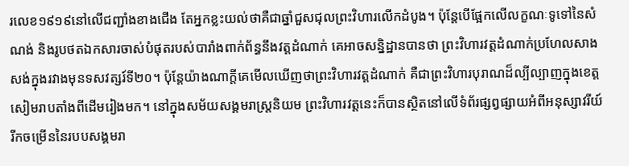រលេខ១៩១៩នៅលើជញ្ជាំងខាងជើង តែអ្នកខ្លះយល់ថាគឺជាឆ្នាំជួសជុលព្រះវិហារលើកដំបូង។ ប៉ុន្តែបើផ្អែកលើលក្ខណៈទូទៅនៃសំណង់ និងរូបថតឯកសារចាស់បំផុតរបស់បារាំងពាក់ព័ន្ធនឹងវត្តដំណាក់ គេអាចសន្និដ្ឋានបានថា ព្រះវិហារវត្តដំណាក់ប្រហែលសាងសង់ក្នុងរវាងមុនទសវត្សរ៍ទី២០។ ប៉ុន្តែយ៉ាងណាក្តីគេមើលឃើញថាព្រះវិហារវត្តដំណាក់ គឺជាព្រះវិហារបុរាណដ៏ល្បីល្បាញក្នុងខេត្តសៀមរាបតាំងពីដើមរៀងមក។ នៅក្នុងសម័យសង្គមរាស្រ្តនិយម ព្រះវិហារវត្តនេះក៏បានស្ថិតនៅលើទំព័រផ្សព្វផ្សាយអំពីអនុស្សាវរីយ៍រីកចម្រើននៃរបបសង្គមរា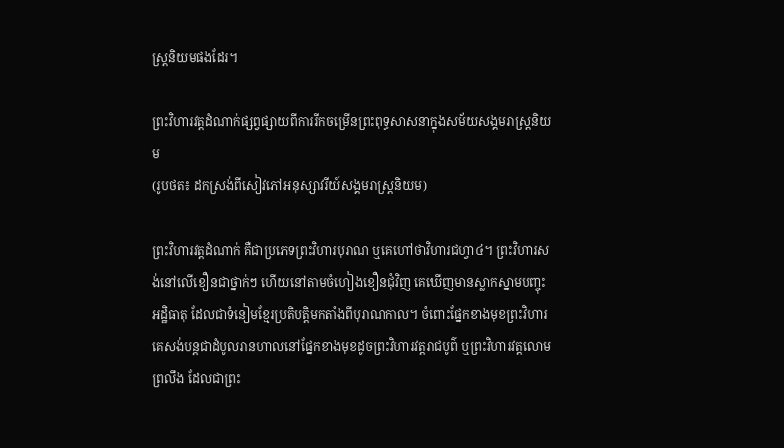ស្រ្តនិយមផងដែរ។

ព្រះវិហារវត្តដំណាក់ផ្សព្វផ្សាយពីការរីកចម្រើនព្រះពុទ្ធសាសនាក្នុងសម័យសង្គមរាស្រ្តនិយម
(រូបថត៖ ដកស្រង់ពីសៀវភៅអនុស្សាវរីយ៍សង្គមរាស្រ្តនិយម)

ព្រះវិហារវត្តដំណាក់ គឺជាប្រភេទព្រះវិហារបុរាណ ឬគេហៅថាវិហារជហ្វា៤។ ព្រះវិហារសង់នៅលើខឿនជាថ្នាក់ៗ ហើយនៅតាមចំហៀងខឿនជុំវិញ គេឃើញមានស្លាកស្នាមបញ្ចុះអដ្ឋិធាតុ ដែលជាទំនៀមខ្មែរប្រតិបត្តិមកតាំងពីបុរាណកាល។ ចំពោះផ្នែកខាងមុខព្រះវិហារ គេសង់បន្តជាដំបូលរានហាលនៅផ្នែកខាងមុខដូចព្រះវិហារវត្តរាជបូព៌ ឬព្រះវិហារវត្តលោមព្រលឹង ដែលជាព្រះ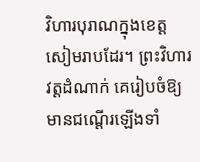វិហារបុរាណក្នុងខេត្តសៀមរាបដែរ។ ព្រះវិហារវត្តដំណាក់ គេរៀបចំឱ្យមានជណ្តើរឡើងទាំ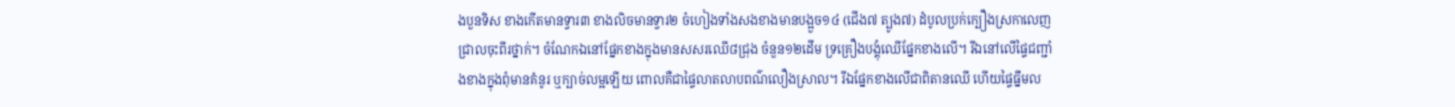ងបួនទិស ខាងកើតមានទ្វារ៣ ខាងលិចមានទ្វារ២ ចំហៀងទាំងសងខាងមានបង្អួច១៤ (ជើង៧ ត្បូង៧) ដំបូលប្រក់ក្បឿងស្រកាលេញជ្រាលចុះពីរថ្នាក់។ ចំណែកឯនៅផ្នែកខាងក្នុងមានសសរឈើ៨ជ្រុង ចំនួន១២ដើម ទ្រគ្រឿងបង្គុំឈើផ្នែកខាងលើ។ រីឯនៅលើផ្ទៃជញ្ជាំងខាងក្នុងពុំមានគំនូរ ឬក្បាច់លម្អឡើយ ពោលគឺជាផ្ទៃលាតលាបពណ៌លឿងស្រាល។ រីឯផ្នែកខាងលើជាពិតានឈើ ហើយផ្ទៃធ្នឹមល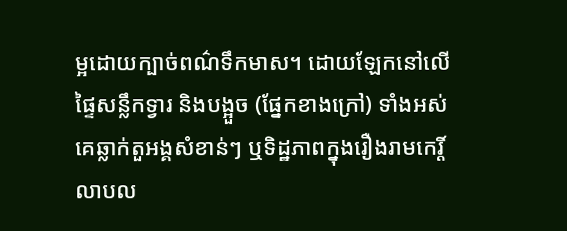ម្អដោយក្បាច់ពណ៌ទឹកមាស។ ដោយឡែកនៅលើផ្ទៃសន្លឹកទ្វារ និងបង្អួច (ផ្នែកខាងក្រៅ) ទាំងអស់ គេឆ្លាក់តួអង្គសំខាន់ៗ ឬទិដ្ឋភាពក្នុងរឿងរាមកេរ្តិ៍ លាបល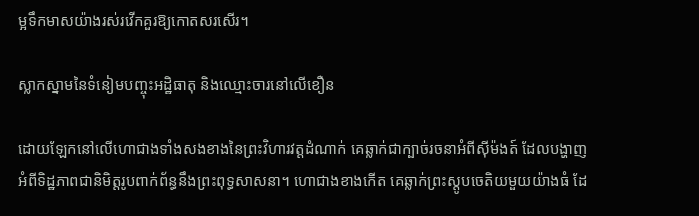ម្អទឹកមាសយ៉ាងរស់រវើកគួរឱ្យកោតសរសើរ។

ស្លាកស្នាមនៃទំនៀមបញ្ចុះអដ្ឋិធាតុ និងឈ្មោះចារនៅលើខឿន

ដោយឡែកនៅលើហោជាងទាំងសងខាងនៃព្រះវិហារវត្តដំណាក់ គេឆ្លាក់ជាក្បាច់រចនាអំពីស៊ីម៉ងត៍ ដែលបង្ហាញអំពីទិដ្ឋភាពជានិមិត្តរូបពាក់ព័ន្ធនឹងព្រះពុទ្ធសាសនា។ ហោជាងខាងកើត គេឆ្លាក់ព្រះស្តូបចេតិយមួយយ៉ាងធំ ដែ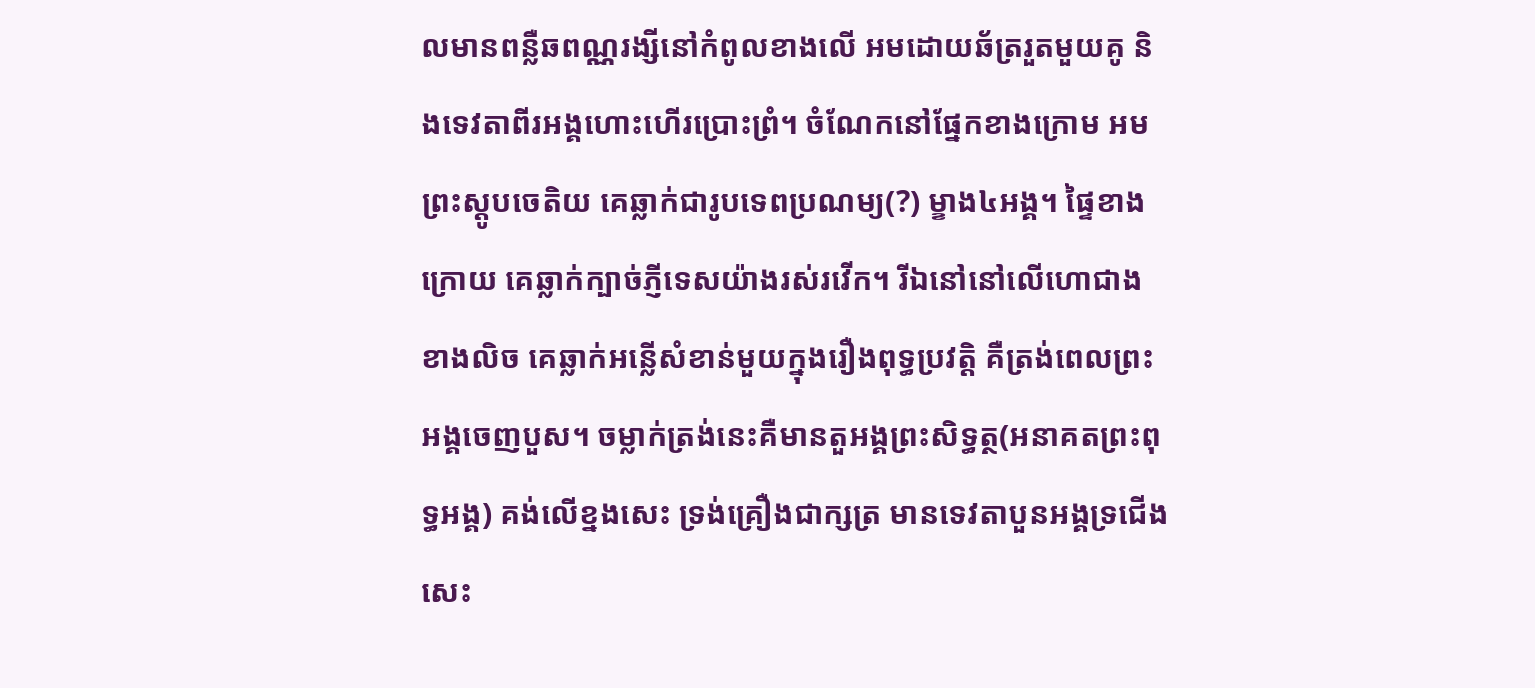លមានពន្លឺឆពណ្ណរង្សីនៅកំពូលខាងលើ អមដោយឆ័ត្ររួតមួយគូ និងទេវតាពីរអង្គហោះហើរប្រោះព្រំ។ ចំណែកនៅផ្នែកខាងក្រោម អមព្រះស្តូបចេតិយ គេឆ្លាក់ជារូបទេពប្រណម្យ(?) ម្ខាង៤អង្គ។ ផ្ទៃខាងក្រោយ គេឆ្លាក់ក្បាច់ភ្ញីទេសយ៉ាងរស់រវើក។ រីឯនៅនៅលើហោជាងខាងលិច គេឆ្លាក់អន្លើសំខាន់មួយក្នុងរឿងពុទ្ធប្រវត្តិ គឺត្រង់ពេលព្រះអង្គចេញបួស។ ចម្លាក់ត្រង់នេះគឺមានតួអង្គព្រះសិទ្ធត្ថ(អនាគតព្រះពុទ្ធអង្គ) គង់លើខ្នងសេះ ទ្រង់គ្រឿងជាក្សត្រ មានទេវតាបួនអង្គទ្រជើងសេះ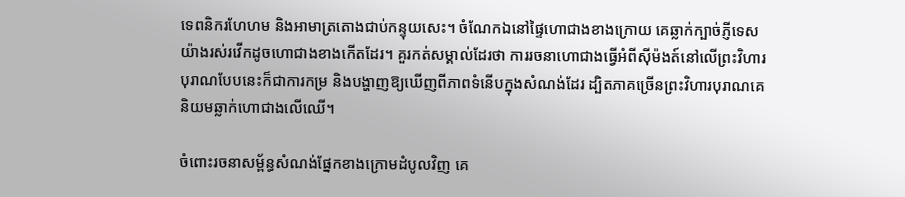ទេពនិករហែហម និងអាមាត្រតោងជាប់កន្ទុយសេះ។ ចំណែកឯនៅផ្ទៃហោជាងខាងក្រោយ គេឆ្លាក់ក្បាច់ភ្ញីទេសយ៉ាងរស់រវើកដូចហោជាងខាងកើតដែរ។ គួរកត់សម្គាល់ដែរថា ការរចនាហោជាងធ្វើអំពីស៊ីម៉ងត៍នៅលើព្រះវិហារបុរាណបែបនេះក៏ជាការកម្រ និងបង្ហាញឱ្យឃើញពីភាពទំនើបក្នុងសំណង់ដែរ ដ្បិតភាគច្រើនព្រះវិហារបុរាណគេនិយមឆ្លាក់ហោជាងលើឈើ។

ចំពោះរចនាសម្ព័ន្ធសំណង់ផ្នែកខាងក្រោមដំបូលវិញ គេ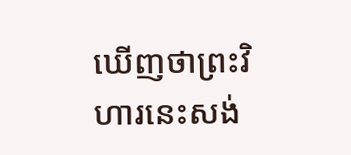ឃើញថាព្រះវិហារនេះសង់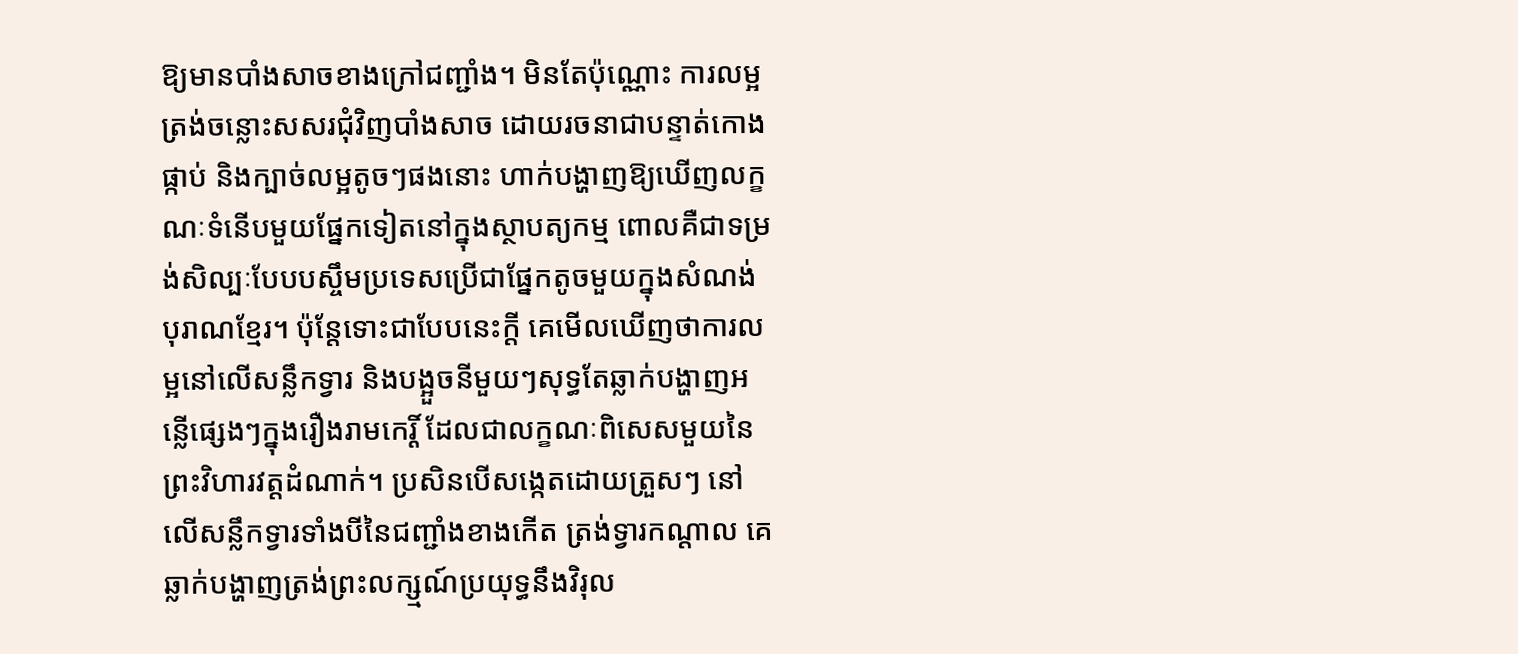ឱ្យមានបាំងសាចខាងក្រៅជញ្ជាំង។ មិនតែប៉ុណ្ណោះ ការលម្អត្រង់ចន្លោះសសរជុំវិញបាំងសាច ដោយរចនាជាបន្ទាត់កោងផ្កាប់ និងក្បាច់លម្អតូចៗផងនោះ ហាក់បង្ហាញឱ្យឃើញលក្ខណៈទំនើបមួយផ្នែកទៀតនៅក្នុងស្ថាបត្យកម្ម ពោលគឺជាទម្រង់សិល្បៈបែបបស្ចឹមប្រទេសប្រើជាផ្នែកតូចមួយក្នុងសំណង់បុរាណខ្មែរ។ ប៉ុន្តែទោះជាបែបនេះក្តី គេមើលឃើញថាការលម្អនៅលើសន្លឹកទ្វារ និងបង្អួចនីមួយៗសុទ្ធតែឆ្លាក់បង្ហាញអន្លើផ្សេងៗក្នុងរឿងរាមកេរ្តិ៍ ដែលជាលក្ខណៈពិសេសមួយនៃព្រះវិហារវត្តដំណាក់។ ប្រសិនបើសង្កេតដោយត្រួសៗ នៅលើសន្លឹកទ្វារទាំងបីនៃជញ្ជាំងខាងកើត ត្រង់ទ្វារកណ្តាល គេឆ្លាក់បង្ហាញត្រង់ព្រះលក្ស្មណ៍ប្រយុទ្ធនឹងវិរុល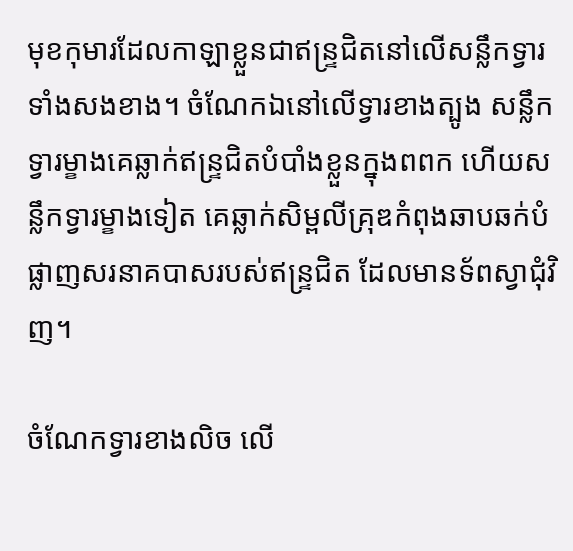មុខកុមារដែលកាឡាខ្លួនជាឥន្រ្ទជិតនៅលើសន្លឹកទ្វារទាំងសងខាង។ ចំណែកឯនៅលើទ្វារខាងត្បូង សន្លឹកទ្វារម្ខាងគេឆ្លាក់ឥន្រ្ទជិតបំបាំងខ្លួនក្នុងពពក ហើយសន្លឹកទ្វារម្ខាងទៀត គេឆ្លាក់សិម្ពលីគ្រុឌកំពុងឆាបឆក់បំផ្លាញសរនាគបាសរបស់ឥន្រ្ទជិត ដែលមានទ័ពស្វាជុំវិញ។

ចំណែកទ្វារខាងលិច លើ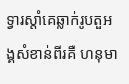ទ្វារស្តាំគេឆ្លាក់រូបតួអង្គសំខាន់ពីរគឺ ហនុមា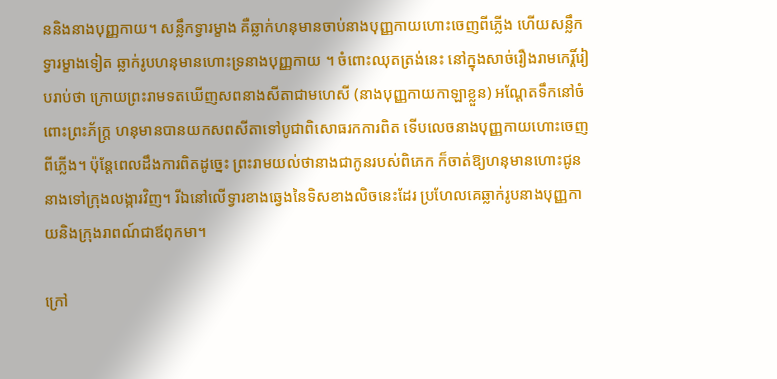ននិងនាងបុញ្ញកាយ។ សន្លឹកទ្វារម្ខាង គឺឆ្លាក់ហនុមានចាប់នាងបុញ្ញកាយហោះចេញពីភ្លើង ហើយសន្លឹកទ្វារម្ខាងទៀត ឆ្លាក់រូបហនុមានហោះទ្រនាងបុញ្ញកាយ ។ ចំពោះឈុតត្រង់នេះ នៅក្នុងសាច់រឿងរាមកេរ្តិ៍រៀបរាប់ថា ក្រោយព្រះរាមទតឃើញសពនាងសីតាជាមហេសី (នាងបុញ្ញកាយកាឡាខ្លួន) អណ្តែតទឹកនៅចំពោះព្រះភ័ក្រ្ត ហនុមានបានយកសពសីតាទៅបូជាពិសោធរកការពិត ទើបលេចនាងបុញ្ញកាយហោះចេញពីភ្លើង។ ប៉ុន្តែពេលដឹងការពិតដូច្នេះ ព្រះរាមយល់ថានាងជាកូនរបស់ពិភេក ក៏ចាត់ឱ្យហនុមានហោះជូននាងទៅក្រុងលង្ការវិញ។ រីឯនៅលើទ្វារខាងឆ្វេងនៃទិសខាងលិចនេះដែរ ប្រហែលគេឆ្លាក់រូបនាងបុញ្ញកាយនិងក្រុងរាពណ៍ជាឪពុកមា។

ក្រៅ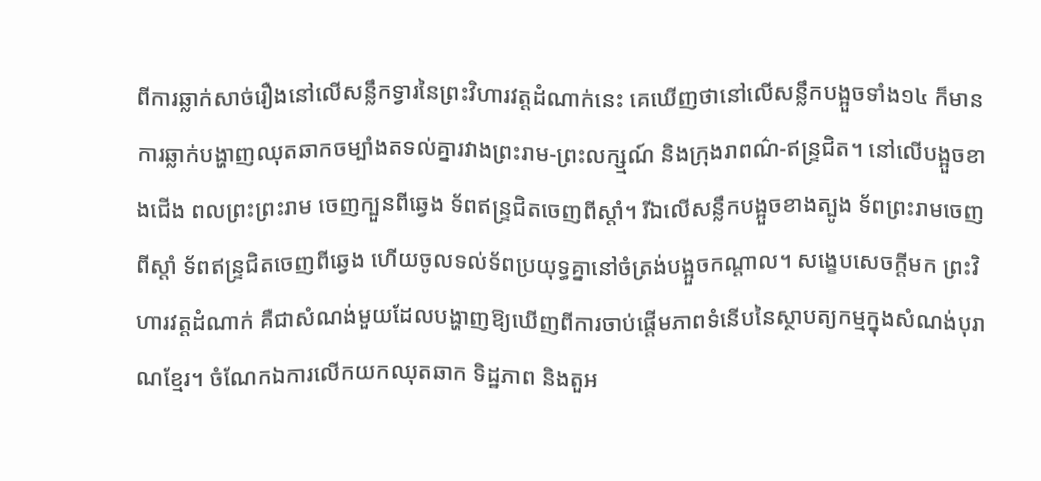ពីការឆ្លាក់សាច់រឿងនៅលើសន្លឹកទ្វារនៃព្រះវិហារវត្តដំណាក់នេះ គេឃើញថានៅលើសន្លឹកបង្អួចទាំង១៤ ក៏មានការឆ្លាក់បង្ហាញឈុតឆាកចម្បាំងតទល់គ្នារវាងព្រះរាម-ព្រះលក្ស្មណ៍ និងក្រុងរាពណ៌-ឥន្រ្ទជិត។ នៅលើបង្អួចខាងជើង ពលព្រះព្រះរាម ចេញក្បួនពីឆ្វេង ទ័ពឥន្រ្ទជិតចេញពីស្តាំ។ រីឯលើសន្លឹកបង្អួចខាងត្បូង ទ័ពព្រះរាមចេញពីស្តាំ ទ័ពឥន្រ្ទជិតចេញពីឆ្វេង ហើយចូលទល់ទ័ពប្រយុទ្ធគ្នានៅចំត្រង់បង្អួចកណ្តាល។ សង្ខេបសេចក្តីមក ព្រះវិហារវត្តដំណាក់ គឺជាសំណង់មួយដែលបង្ហាញឱ្យឃើញពីការចាប់ផ្តើមភាពទំនើបនៃស្ថាបត្យកម្មក្នុងសំណង់បុរាណខ្មែរ។ ចំណែកឯការលើកយកឈុតឆាក ទិដ្ឋភាព និងតួអ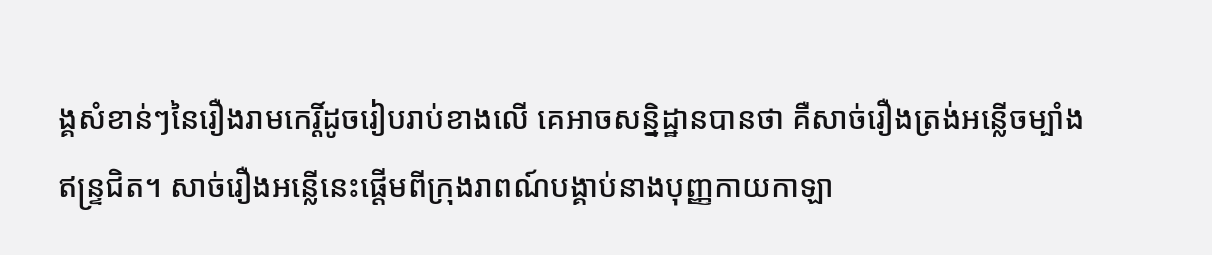ង្គសំខាន់ៗនៃរឿងរាមកេរ្តិ៍ដូចរៀបរាប់ខាងលើ គេអាចសន្និដ្ឋានបានថា គឺសាច់រឿងត្រង់អន្លើចម្បាំងឥន្រ្ទជិត។ សាច់រឿងអន្លើនេះផ្តើមពីក្រុងរាពណ៍បង្គាប់នាងបុញ្ញកាយកាឡា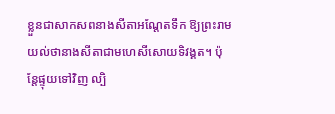ខ្លួនជាសាកសពនាងសីតាអណ្តែតទឹក ឱ្យព្រះរាមយល់ថានាងសីតាជាមហេសីសោយទិវង្គត។ ប៉ុន្តែផ្ទុយទៅវិញ ល្បិ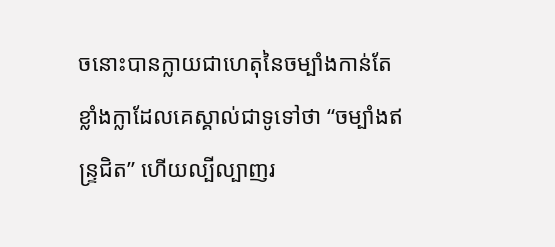ចនោះបានក្លាយជាហេតុនៃចម្បាំងកាន់តែខ្លាំងក្លាដែលគេស្គាល់ជាទូទៅថា “ចម្បាំងឥន្រ្ទជិត” ហើយល្បីល្បាញរ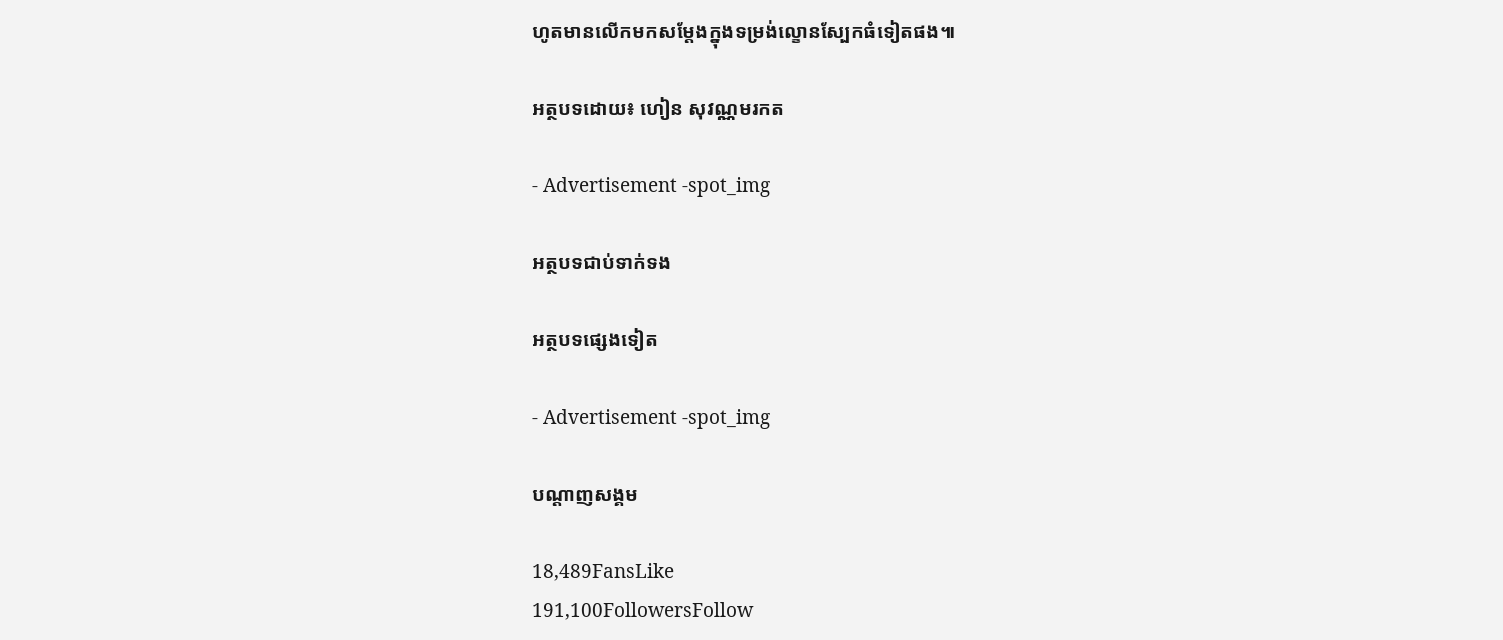ហូតមានលើកមកសម្តែងក្នុងទម្រង់ល្ខោនស្បែកធំទៀតផង៕

អត្ថបទដោយ៖ ហៀន សុវណ្ណមរកត

- Advertisement -spot_img

អត្ថបទជាប់ទាក់ទង

អត្ថបទផ្សេងទៀត

- Advertisement -spot_img

បណ្ដាញសង្គម

18,489FansLike
191,100FollowersFollow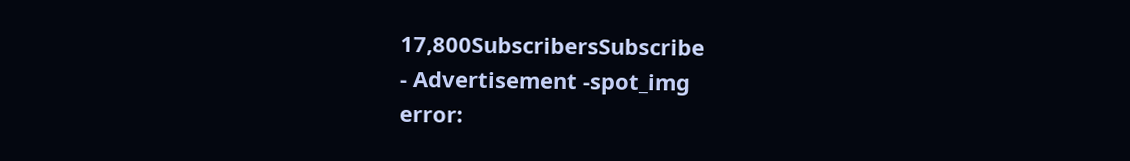17,800SubscribersSubscribe
- Advertisement -spot_img
error: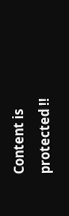Content is protected !!